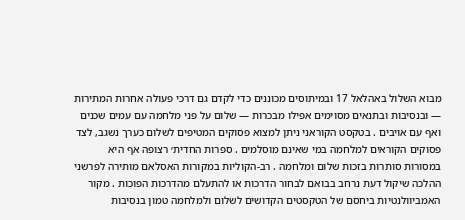מבוא השלול באהלאל 17 ובמיתוסים מכוננים כדי לקדם גם דרכי פעולה אחרות המתירות — ובנסיבות ובתנאים מסוימים אפילו מבכרות — שלום על פני מלחמה עם עמים שכנים ואף עם אויבים . בטקסט הקוּראני ניתן למצוא פסוקים המטיפים לשלום כערך נשגב, לצד פסוקים הקוראים למלחמה במי שאינם מוסלמים . ספרות החדית׳ רצופה אף היא במסורות סותרות בזכות שלום ומלחמה . רב-הקוליות במקורות האסלאם מותירה לפרשני ההלכה שיקול דעת נרחב בבואם לבחור הדרכות או להתעלם מהדרכות הפוכות . מקור האמביוולנטיות ביחסם של הטקסטים הקדושים לשלום ולמלחמה טמון בנסיבות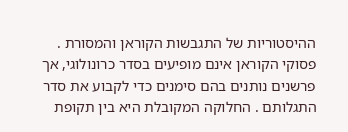ההיסטוריות של התגבשות הקוראן והמסורת . פסוקי הקוראן אינם מופיעים בסדר כרונולוגי, אך פרשנים נותנים בהם סימנים כדי לקבוע את סדר התגלותם . החלוקה המקובלת היא בין תקופת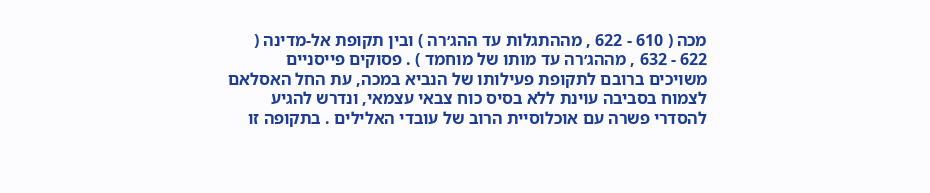מכה ( 610 - 622 , מההתגלות עד ההג׳רה ) ובין תקופת אל-מדינה ( 622 - 632 , מההג׳רה עד מותו של מוחמד ) . פסוקים פייסניים משויכים ברובם לתקופת פעילותו של הנביא במכה, עת החל האסלאם לצמוח בסביבה עוינת ללא בסיס כוח צבאי עצמאי, ונדרש להגיע להסדרי פשרה עם אוכלוסיית הרוב של עובדי האלילים . בתקופה זו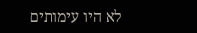לא היו עימותים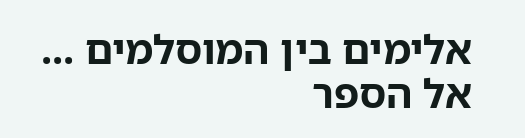אלימים בין המוסלמים ...
אל הספר